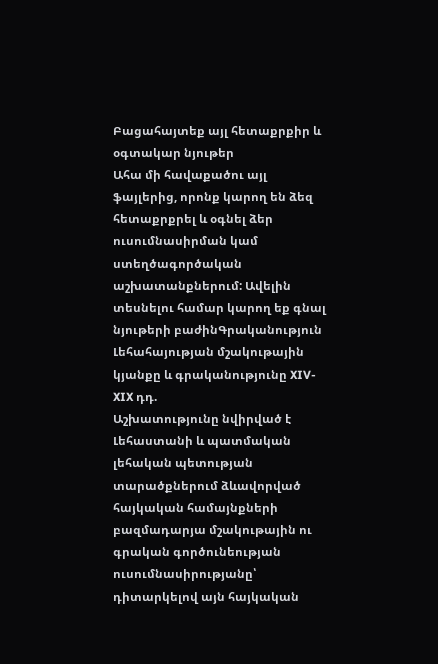Բացահայտեք այլ հետաքրքիր և օգտակար նյութեր
Ահա մի հավաքածու այլ ֆայլերից, որոնք կարող են ձեզ հետաքրքրել և օգնել ձեր ուսումնասիրման կամ ստեղծագործական աշխատանքներում: Ավելին տեսնելու համար կարող եք գնալ նյութերի բաժինԳրականություն
Լեհահայության մշակութային կյանքը և գրականությունը XIV-XIX դդ.
Աշխատությունը նվիրված է Լեհաստանի և պատմական լեհական պետության տարածքներում ձևավորված հայկական համայնքների բազմադարյա մշակութային ու գրական գործունեության ուսումնասիրությանը՝ դիտարկելով այն հայկական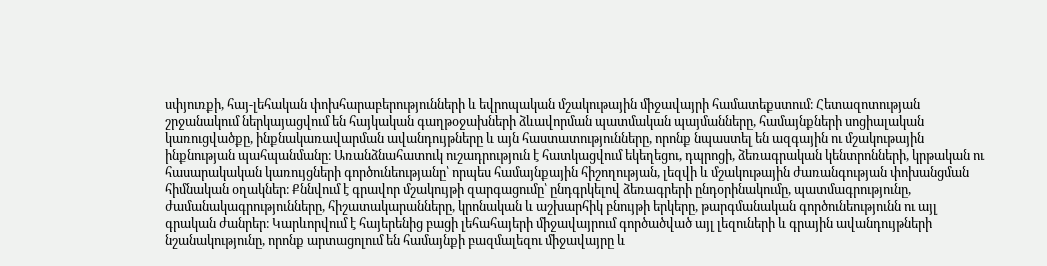սփյուռքի, հայ-լեհական փոխհարաբերությունների և եվրոպական մշակութային միջավայրի համատեքստում։ Հետազոտության շրջանակում ներկայացվում են հայկական գաղթօջախների ձևավորման պատմական պայմանները, համայնքների սոցիալական կառուցվածքը, ինքնակառավարման ավանդույթները և այն հաստատությունները, որոնք նպաստել են ազգային ու մշակութային ինքնության պահպանմանը։ Առանձնահատուկ ուշադրություն է հատկացվում եկեղեցու, դպրոցի, ձեռագրական կենտրոնների, կրթական ու հասարակական կառույցների գործունեությանը՝ որպես համայնքային հիշողության, լեզվի և մշակութային ժառանգության փոխանցման հիմնական օղակներ։ Քննվում է գրավոր մշակույթի զարգացումը՝ ընդգրկելով ձեռագրերի ընդօրինակումը, պատմագրությունը, ժամանակագրությունները, հիշատակարանները, կրոնական և աշխարհիկ բնույթի երկերը, թարգմանական գործունեությունն ու այլ գրական ժանրեր։ Կարևորվում է հայերենից բացի լեհահայերի միջավայրում գործածված այլ լեզուների և գրային ավանդույթների նշանակությունը, որոնք արտացոլում են համայնքի բազմալեզու միջավայրը և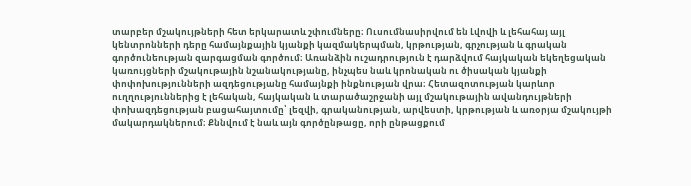տարբեր մշակույթների հետ երկարատև շփումները։ Ուսումնասիրվում են Լվովի և լեհահայ այլ կենտրոնների դերը համայնքային կյանքի կազմակերպման, կրթության, գրչության և գրական գործունեության զարգացման գործում։ Առանձին ուշադրություն է դարձվում հայկական եկեղեցական կառույցների մշակութային նշանակությանը, ինչպես նաև կրոնական ու ծիսական կյանքի փոփոխությունների ազդեցությանը համայնքի ինքնության վրա։ Հետազոտության կարևոր ուղղություններից է լեհական, հայկական և տարածաշրջանի այլ մշակութային ավանդույթների փոխազդեցության բացահայտումը՝ լեզվի, գրականության, արվեստի, կրթության և առօրյա մշակույթի մակարդակներում։ Քննվում է նաև այն գործընթացը, որի ընթացքում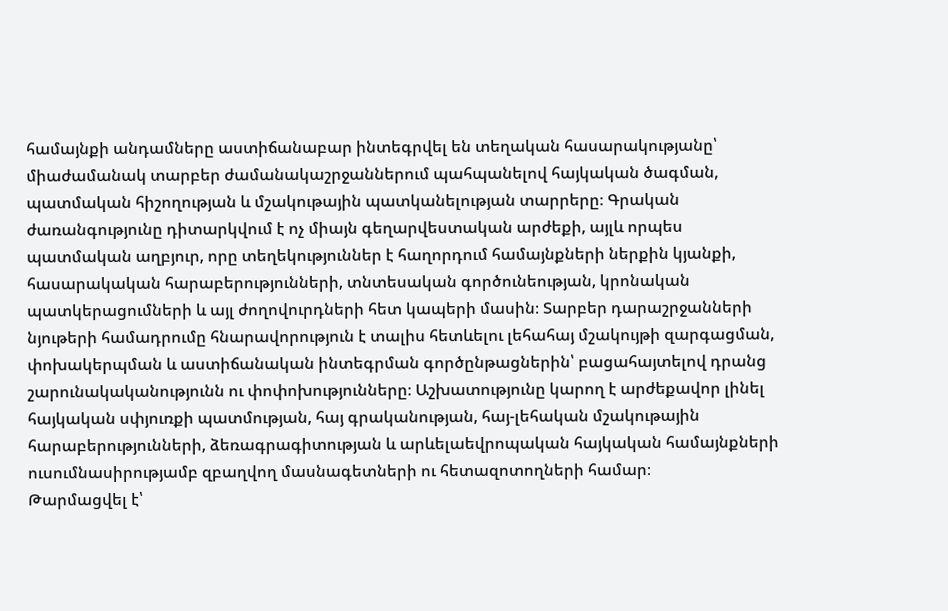համայնքի անդամները աստիճանաբար ինտեգրվել են տեղական հասարակությանը՝ միաժամանակ տարբեր ժամանակաշրջաններում պահպանելով հայկական ծագման, պատմական հիշողության և մշակութային պատկանելության տարրերը։ Գրական ժառանգությունը դիտարկվում է ոչ միայն գեղարվեստական արժեքի, այլև որպես պատմական աղբյուր, որը տեղեկություններ է հաղորդում համայնքների ներքին կյանքի, հասարակական հարաբերությունների, տնտեսական գործունեության, կրոնական պատկերացումների և այլ ժողովուրդների հետ կապերի մասին։ Տարբեր դարաշրջանների նյութերի համադրումը հնարավորություն է տալիս հետևելու լեհահայ մշակույթի զարգացման, փոխակերպման և աստիճանական ինտեգրման գործընթացներին՝ բացահայտելով դրանց շարունակականությունն ու փոփոխությունները։ Աշխատությունը կարող է արժեքավոր լինել հայկական սփյուռքի պատմության, հայ գրականության, հայ-լեհական մշակութային հարաբերությունների, ձեռագրագիտության և արևելաեվրոպական հայկական համայնքների ուսումնասիրությամբ զբաղվող մասնագետների ու հետազոտողների համար։
Թարմացվել է՝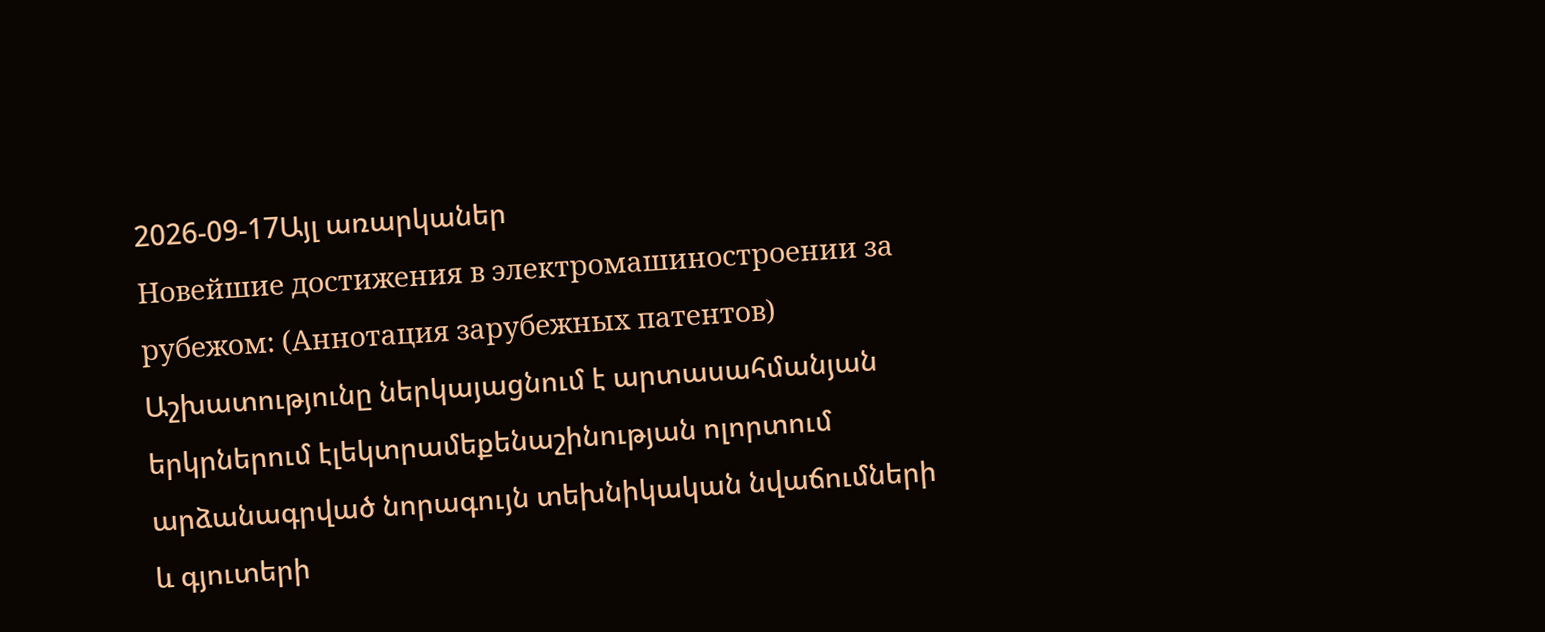2026-09-17Այլ առարկաներ
Новейшие достижения в электромашиностроении за рубежом: (Аннотация зарубежных патентов)
Աշխատությունը ներկայացնում է արտասահմանյան երկրներում էլեկտրամեքենաշինության ոլորտում արձանագրված նորագույն տեխնիկական նվաճումների և գյուտերի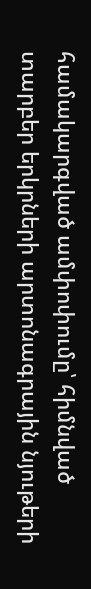համակարգված ամփոփումը՝ հիմնված տարբեր երկրների արտոնագրային նյութերի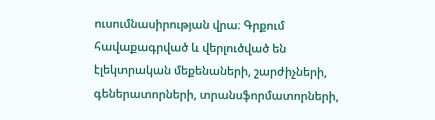ուսումնասիրության վրա։ Գրքում հավաքագրված և վերլուծված են էլեկտրական մեքենաների, շարժիչների, գեներատորների, տրանսֆորմատորների,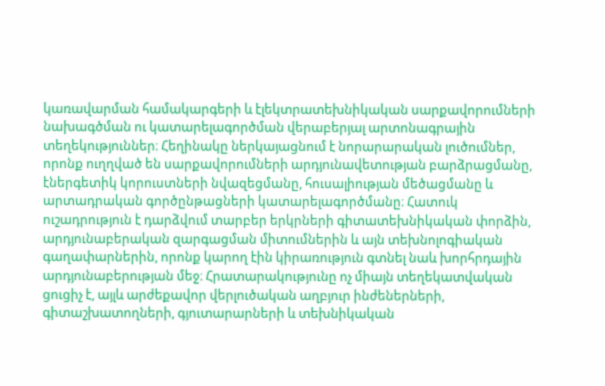կառավարման համակարգերի և էլեկտրատեխնիկական սարքավորումների նախագծման ու կատարելագործման վերաբերյալ արտոնագրային տեղեկություններ։ Հեղինակը ներկայացնում է նորարարական լուծումներ, որոնք ուղղված են սարքավորումների արդյունավետության բարձրացմանը, էներգետիկ կորուստների նվազեցմանը, հուսալիության մեծացմանը և արտադրական գործընթացների կատարելագործմանը։ Հատուկ ուշադրություն է դարձվում տարբեր երկրների գիտատեխնիկական փորձին, արդյունաբերական զարգացման միտումներին և այն տեխնոլոգիական գաղափարներին, որոնք կարող էին կիրառություն գտնել նաև խորհրդային արդյունաբերության մեջ։ Հրատարակությունը ոչ միայն տեղեկատվական ցուցիչ է, այլև արժեքավոր վերլուծական աղբյուր ինժեներների, գիտաշխատողների, գյուտարարների և տեխնիկական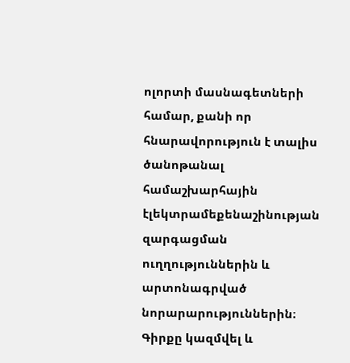ոլորտի մասնագետների համար, քանի որ հնարավորություն է տալիս ծանոթանալ համաշխարհային էլեկտրամեքենաշինության զարգացման ուղղություններին և արտոնագրված նորարարություններին։ Գիրքը կազմվել և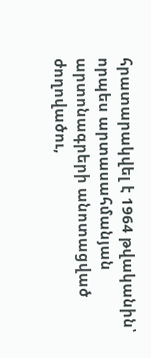հրատարակվել է 1964 թվականին՝ որպես արտասահմանյան արտոնագրերի անոտացված ժողովածու,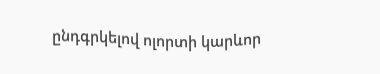ընդգրկելով ոլորտի կարևոր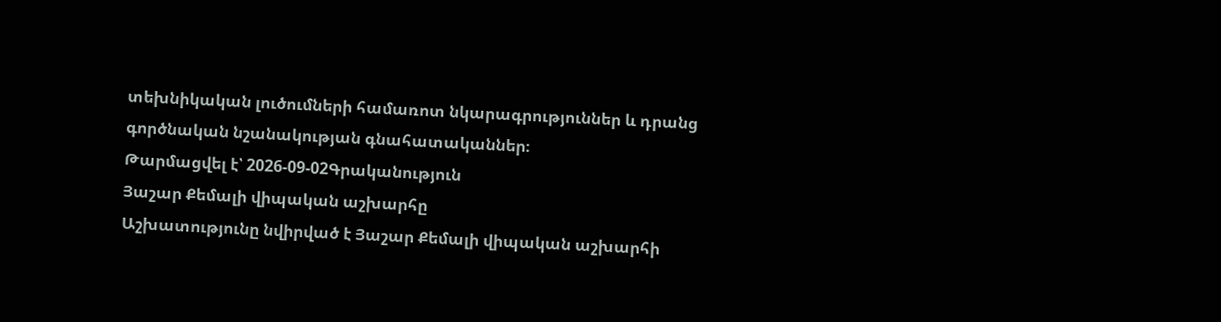տեխնիկական լուծումների համառոտ նկարագրություններ և դրանց գործնական նշանակության գնահատականներ։
Թարմացվել է՝ 2026-09-02Գրականություն
Յաշար Քեմալի վիպական աշխարհը
Աշխատությունը նվիրված է Յաշար Քեմալի վիպական աշխարհի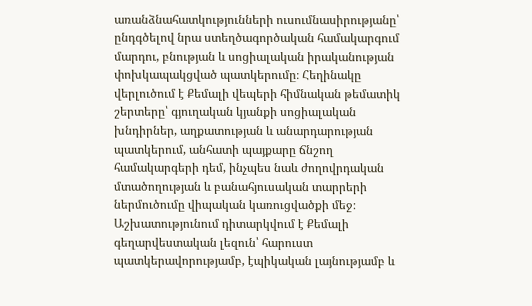առանձնահատկությունների ուսումնասիրությանը՝ ընդգծելով նրա ստեղծագործական համակարգում մարդու, բնության և սոցիալական իրականության փոխկապակցված պատկերումը։ Հեղինակը վերլուծում է Քեմալի վեպերի հիմնական թեմատիկ շերտերը՝ գյուղական կյանքի սոցիալական խնդիրներ, աղքատության և անարդարության պատկերում, անհատի պայքարը ճնշող համակարգերի դեմ, ինչպես նաև ժողովրդական մտածողության և բանահյուսական տարրերի ներմուծումը վիպական կառուցվածքի մեջ։ Աշխատությունում դիտարկվում է Քեմալի գեղարվեստական լեզուն՝ հարուստ պատկերավորությամբ, էպիկական լայնությամբ և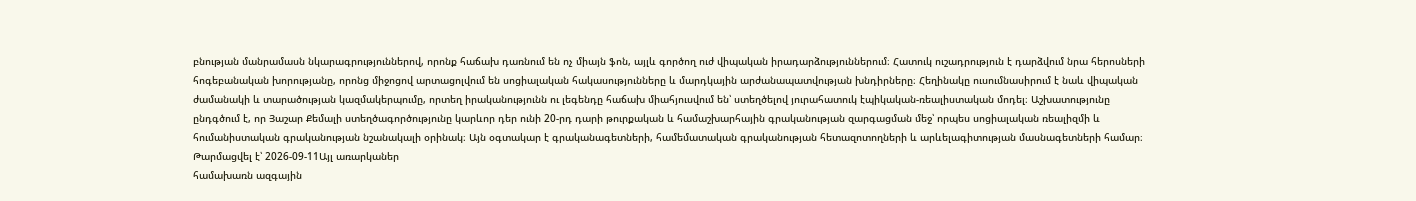բնության մանրամասն նկարագրություններով, որոնք հաճախ դառնում են ոչ միայն ֆոն, այլև գործող ուժ վիպական իրադարձություններում։ Հատուկ ուշադրություն է դարձվում նրա հերոսների հոգեբանական խորությանը, որոնց միջոցով արտացոլվում են սոցիալական հակասությունները և մարդկային արժանապատվության խնդիրները։ Հեղինակը ուսումնասիրում է նաև վիպական ժամանակի և տարածության կազմակերպումը, որտեղ իրականությունն ու լեգենդը հաճախ միահյուսվում են՝ ստեղծելով յուրահատուկ էպիկական-ռեալիստական մոդել։ Աշխատությունը ընդգծում է, որ Յաշար Քեմալի ստեղծագործությունը կարևոր դեր ունի 20-րդ դարի թուրքական և համաշխարհային գրականության զարգացման մեջ՝ որպես սոցիալական ռեալիզմի և հումանիստական գրականության նշանակալի օրինակ։ Այն օգտակար է գրականագետների, համեմատական գրականության հետազոտողների և արևելագիտության մասնագետների համար։
Թարմացվել է՝ 2026-09-11Այլ առարկաներ
համախառն ազգային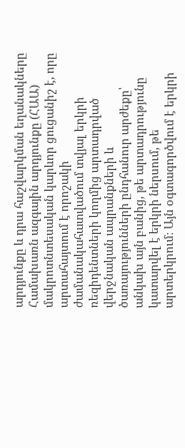արդյունքը և դրա հաշվարկման եղանակները
Համախառն ազգային արդյունքը (ՀԱԱ) մակրոտնտեսական կարևոր ցուցանիշ է, որը արտահայտում է որոշակի ժամանակահատվածում տվյալ երկրի ռեզիդենտների կողմից արտադրված վերջնական ապրանքների և ծառայությունների ընդհանուր արժեքը՝ անկախ այն բանից, թե արտադրությունը կատարվել է երկրի ներսում, թե արտերկրում։ Այն օգտագործվում է երկրի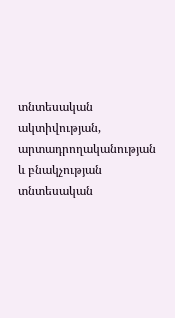տնտեսական ակտիվության, արտադրողականության և բնակչության տնտեսական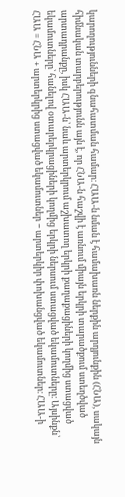կարողությունների գնահատման համար։ ՀԱԱ-ն նման է համախառն ներքին արդյունքին (ՀՆԱ), սակայն հիմնական տարբերությունն այն է, որ ՀՆԱ-ն հաշվի է առնում միայն երկրի տարածքում ստեղծված արտադրանքը, իսկ ՀԱԱ-ն՝ նաև արտերկրում աշխատող երկրի քաղաքացիների կողմից ստացված եկամուտները՝ հանելով օտարերկրացիների կողմից երկրի ներսում ստացված եկամուտները։ Այսինքն՝ ՀԱԱ = ՀՆԱ + արտերկրից ստացված եկամուտներ − արտերկիր փոխանցված եկամուտներ։ ՀԱԱ-ի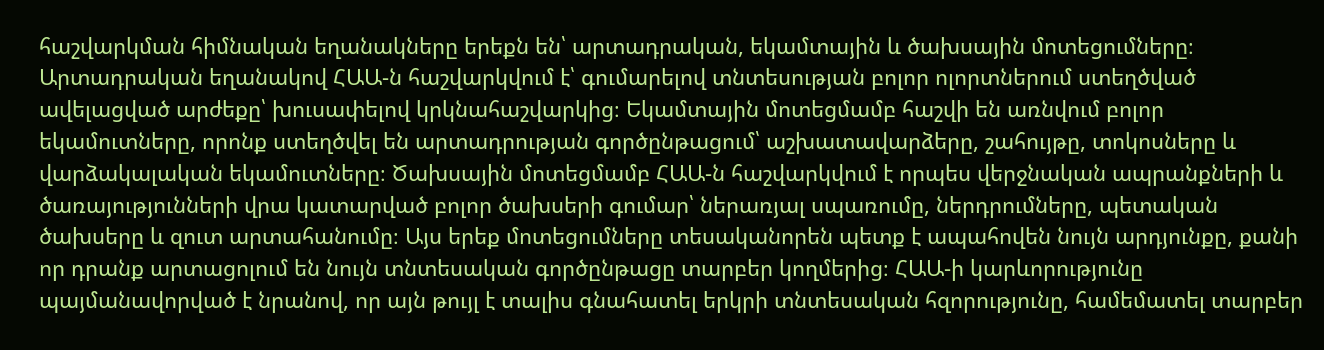հաշվարկման հիմնական եղանակները երեքն են՝ արտադրական, եկամտային և ծախսային մոտեցումները։ Արտադրական եղանակով ՀԱԱ-ն հաշվարկվում է՝ գումարելով տնտեսության բոլոր ոլորտներում ստեղծված ավելացված արժեքը՝ խուսափելով կրկնահաշվարկից։ Եկամտային մոտեցմամբ հաշվի են առնվում բոլոր եկամուտները, որոնք ստեղծվել են արտադրության գործընթացում՝ աշխատավարձերը, շահույթը, տոկոսները և վարձակալական եկամուտները։ Ծախսային մոտեցմամբ ՀԱԱ-ն հաշվարկվում է որպես վերջնական ապրանքների և ծառայությունների վրա կատարված բոլոր ծախսերի գումար՝ ներառյալ սպառումը, ներդրումները, պետական ծախսերը և զուտ արտահանումը։ Այս երեք մոտեցումները տեսականորեն պետք է ապահովեն նույն արդյունքը, քանի որ դրանք արտացոլում են նույն տնտեսական գործընթացը տարբեր կողմերից։ ՀԱԱ-ի կարևորությունը պայմանավորված է նրանով, որ այն թույլ է տալիս գնահատել երկրի տնտեսական հզորությունը, համեմատել տարբեր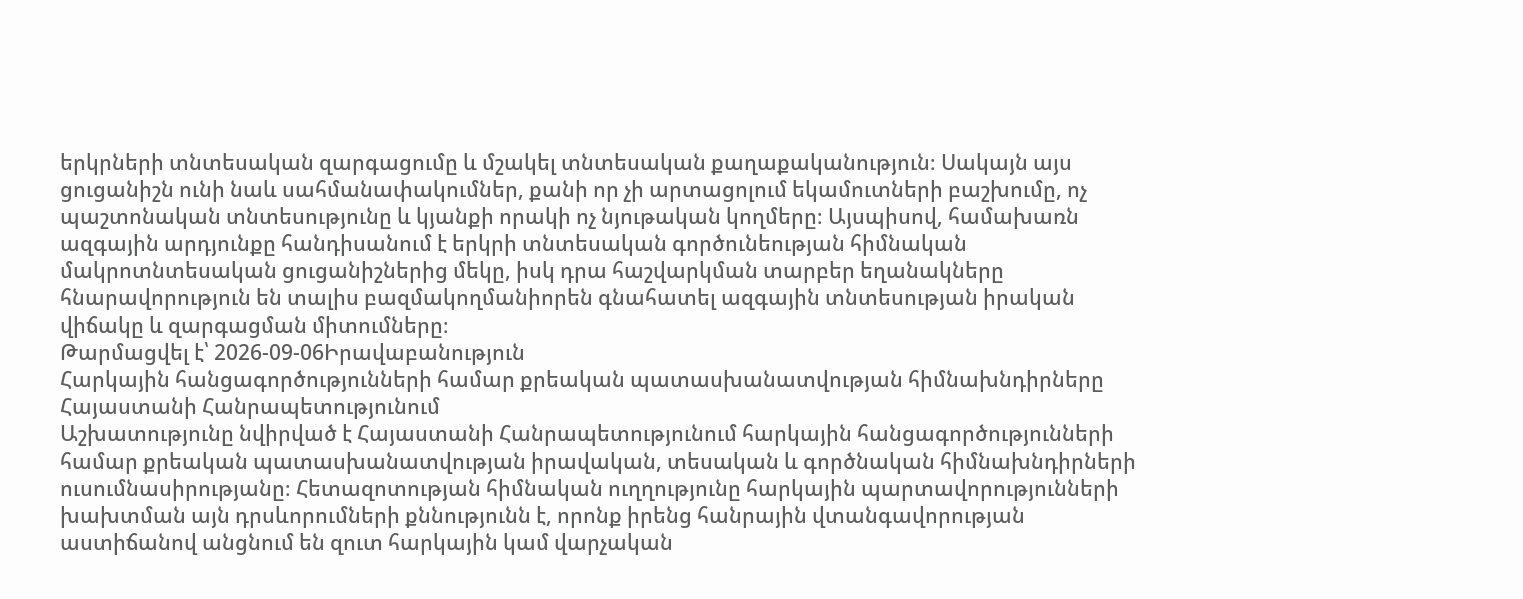երկրների տնտեսական զարգացումը և մշակել տնտեսական քաղաքականություն։ Սակայն այս ցուցանիշն ունի նաև սահմանափակումներ, քանի որ չի արտացոլում եկամուտների բաշխումը, ոչ պաշտոնական տնտեսությունը և կյանքի որակի ոչ նյութական կողմերը։ Այսպիսով, համախառն ազգային արդյունքը հանդիսանում է երկրի տնտեսական գործունեության հիմնական մակրոտնտեսական ցուցանիշներից մեկը, իսկ դրա հաշվարկման տարբեր եղանակները հնարավորություն են տալիս բազմակողմանիորեն գնահատել ազգային տնտեսության իրական վիճակը և զարգացման միտումները։
Թարմացվել է՝ 2026-09-06Իրավաբանություն
Հարկային հանցագործությունների համար քրեական պատասխանատվության հիմնախնդիրները Հայաստանի Հանրապետությունում
Աշխատությունը նվիրված է Հայաստանի Հանրապետությունում հարկային հանցագործությունների համար քրեական պատասխանատվության իրավական, տեսական և գործնական հիմնախնդիրների ուսումնասիրությանը։ Հետազոտության հիմնական ուղղությունը հարկային պարտավորությունների խախտման այն դրսևորումների քննությունն է, որոնք իրենց հանրային վտանգավորության աստիճանով անցնում են զուտ հարկային կամ վարչական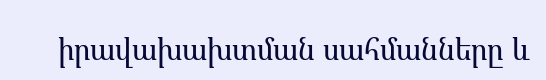իրավախախտման սահմանները և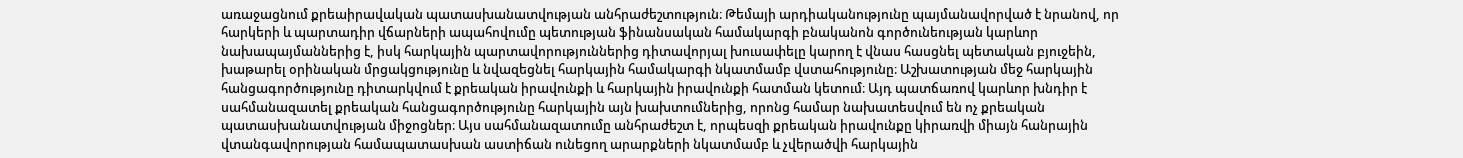առաջացնում քրեաիրավական պատասխանատվության անհրաժեշտություն։ Թեմայի արդիականությունը պայմանավորված է նրանով, որ հարկերի և պարտադիր վճարների ապահովումը պետության ֆինանսական համակարգի բնականոն գործունեության կարևոր նախապայմաններից է, իսկ հարկային պարտավորություններից դիտավորյալ խուսափելը կարող է վնաս հասցնել պետական բյուջեին, խաթարել օրինական մրցակցությունը և նվազեցնել հարկային համակարգի նկատմամբ վստահությունը։ Աշխատության մեջ հարկային հանցագործությունը դիտարկվում է քրեական իրավունքի և հարկային իրավունքի հատման կետում։ Այդ պատճառով կարևոր խնդիր է սահմանազատել քրեական հանցագործությունը հարկային այն խախտումներից, որոնց համար նախատեսվում են ոչ քրեական պատասխանատվության միջոցներ։ Այս սահմանազատումը անհրաժեշտ է, որպեսզի քրեական իրավունքը կիրառվի միայն հանրային վտանգավորության համապատասխան աստիճան ունեցող արարքների նկատմամբ և չվերածվի հարկային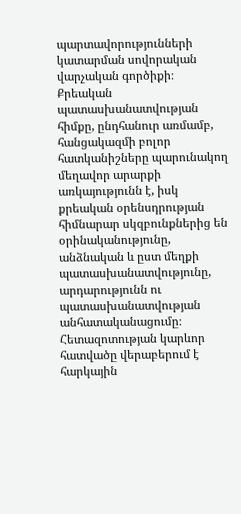պարտավորությունների կատարման սովորական վարչական գործիքի։ Քրեական պատասխանատվության հիմքը, ընդհանուր առմամբ, հանցակազմի բոլոր հատկանիշները պարունակող մեղավոր արարքի առկայությունն է, իսկ քրեական օրենսդրության հիմնարար սկզբունքներից են օրինականությունը, անձնական և ըստ մեղքի պատասխանատվությունը, արդարությունն ու պատասխանատվության անհատականացումը։ Հետազոտության կարևոր հատվածը վերաբերում է հարկային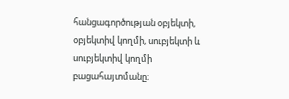հանցագործության օբյեկտի, օբյեկտիվ կողմի, սուբյեկտի և սուբյեկտիվ կողմի բացահայտմանը։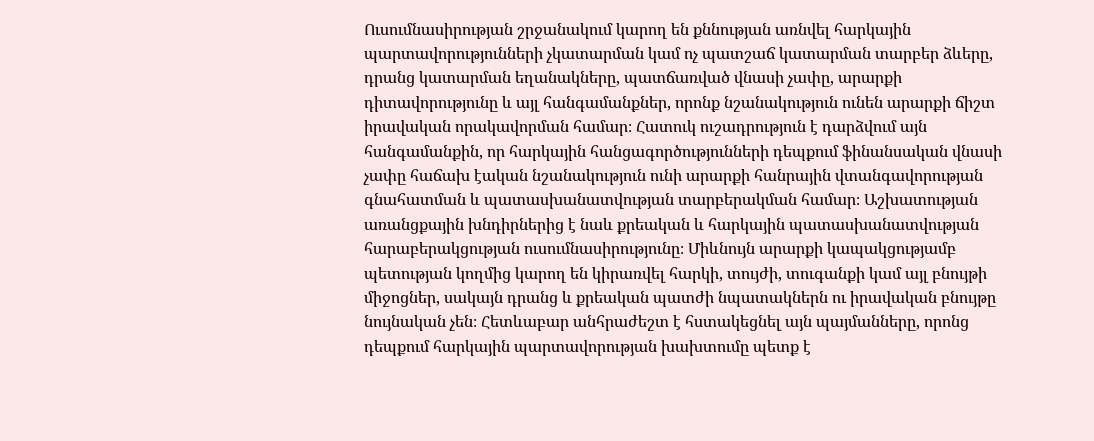Ուսումնասիրության շրջանակում կարող են քննության առնվել հարկային պարտավորությունների չկատարման կամ ոչ պատշաճ կատարման տարբեր ձևերը, դրանց կատարման եղանակները, պատճառված վնասի չափը, արարքի դիտավորությունը և այլ հանգամանքներ, որոնք նշանակություն ունեն արարքի ճիշտ իրավական որակավորման համար։ Հատուկ ուշադրություն է դարձվում այն հանգամանքին, որ հարկային հանցագործությունների դեպքում ֆինանսական վնասի չափը հաճախ էական նշանակություն ունի արարքի հանրային վտանգավորության գնահատման և պատասխանատվության տարբերակման համար։ Աշխատության առանցքային խնդիրներից է նաև քրեական և հարկային պատասխանատվության հարաբերակցության ուսումնասիրությունը։ Միևնույն արարքի կապակցությամբ պետության կողմից կարող են կիրառվել հարկի, տույժի, տուգանքի կամ այլ բնույթի միջոցներ, սակայն դրանց և քրեական պատժի նպատակներն ու իրավական բնույթը նույնական չեն։ Հետևաբար անհրաժեշտ է հստակեցնել այն պայմանները, որոնց դեպքում հարկային պարտավորության խախտումը պետք է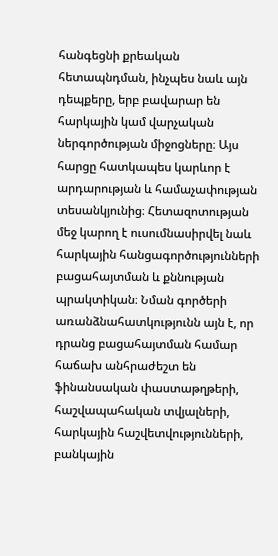հանգեցնի քրեական հետապնդման, ինչպես նաև այն դեպքերը, երբ բավարար են հարկային կամ վարչական ներգործության միջոցները։ Այս հարցը հատկապես կարևոր է արդարության և համաչափության տեսանկյունից։ Հետազոտության մեջ կարող է ուսումնասիրվել նաև հարկային հանցագործությունների բացահայտման և քննության պրակտիկան։ Նման գործերի առանձնահատկությունն այն է, որ դրանց բացահայտման համար հաճախ անհրաժեշտ են ֆինանսական փաստաթղթերի, հաշվապահական տվյալների, հարկային հաշվետվությունների, բանկային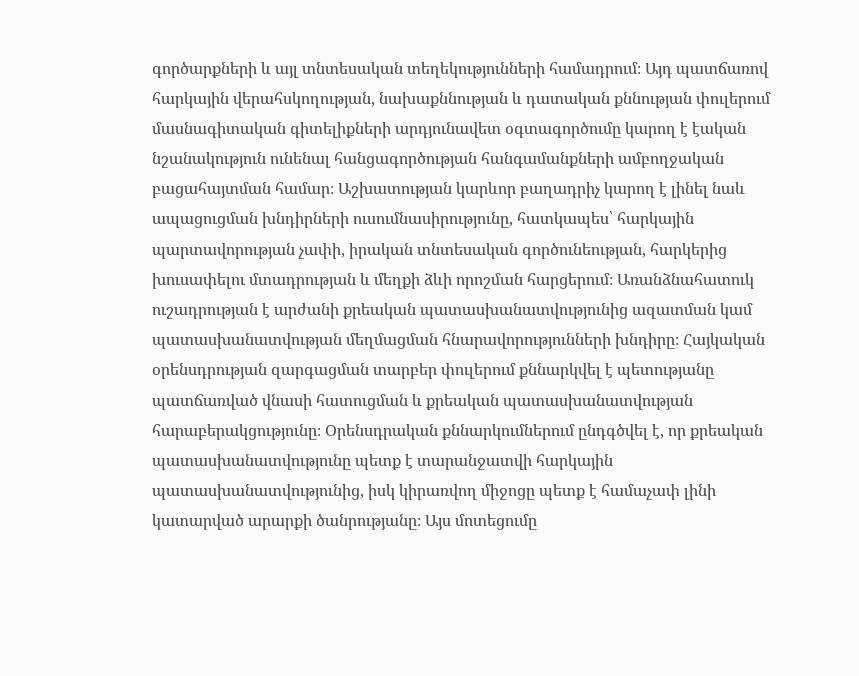գործարքների և այլ տնտեսական տեղեկությունների համադրում։ Այդ պատճառով հարկային վերահսկողության, նախաքննության և դատական քննության փուլերում մասնագիտական գիտելիքների արդյունավետ օգտագործումը կարող է էական նշանակություն ունենալ հանցագործության հանգամանքների ամբողջական բացահայտման համար։ Աշխատության կարևոր բաղադրիչ կարող է լինել նաև ապացուցման խնդիրների ուսումնասիրությունը, հատկապես՝ հարկային պարտավորության չափի, իրական տնտեսական գործունեության, հարկերից խուսափելու մտադրության և մեղքի ձևի որոշման հարցերում։ Առանձնահատուկ ուշադրության է արժանի քրեական պատասխանատվությունից ազատման կամ պատասխանատվության մեղմացման հնարավորությունների խնդիրը։ Հայկական օրենսդրության զարգացման տարբեր փուլերում քննարկվել է պետությանը պատճառված վնասի հատուցման և քրեական պատասխանատվության հարաբերակցությունը։ Օրենսդրական քննարկումներում ընդգծվել է, որ քրեական պատասխանատվությունը պետք է տարանջատվի հարկային պատասխանատվությունից, իսկ կիրառվող միջոցը պետք է համաչափ լինի կատարված արարքի ծանրությանը։ Այս մոտեցումը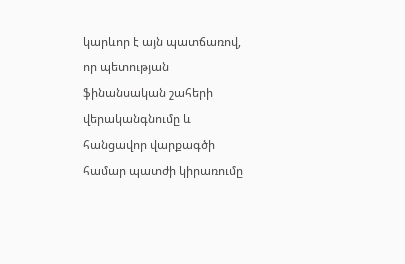կարևոր է այն պատճառով, որ պետության ֆինանսական շահերի վերականգնումը և հանցավոր վարքագծի համար պատժի կիրառումը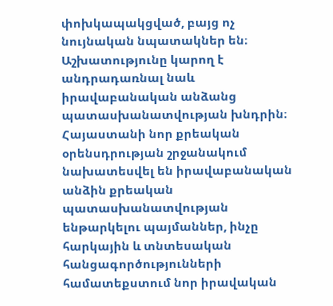փոխկապակցված, բայց ոչ նույնական նպատակներ են։ Աշխատությունը կարող է անդրադառնալ նաև իրավաբանական անձանց պատասխանատվության խնդրին։ Հայաստանի նոր քրեական օրենսդրության շրջանակում նախատեսվել են իրավաբանական անձին քրեական պատասխանատվության ենթարկելու պայմաններ, ինչը հարկային և տնտեսական հանցագործությունների համատեքստում նոր իրավական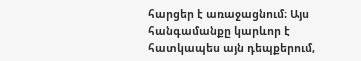հարցեր է առաջացնում։ Այս հանգամանքը կարևոր է հատկապես այն դեպքերում,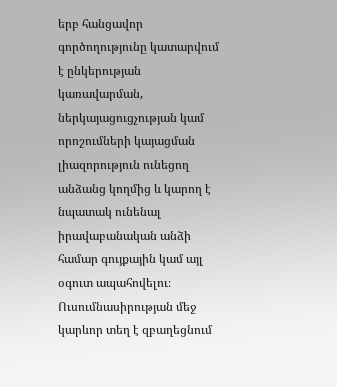երբ հանցավոր գործողությունը կատարվում է ընկերության կառավարման, ներկայացուցչության կամ որոշումների կայացման լիազորություն ունեցող անձանց կողմից և կարող է նպատակ ունենալ իրավաբանական անձի համար գույքային կամ այլ օգուտ ապահովելու։ Ուսումնասիրության մեջ կարևոր տեղ է զբաղեցնում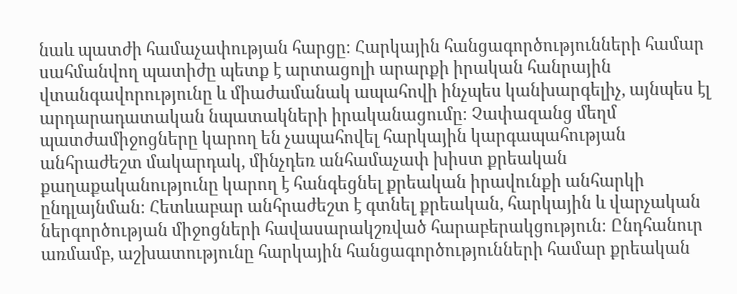նաև պատժի համաչափության հարցը։ Հարկային հանցագործությունների համար սահմանվող պատիժը պետք է արտացոլի արարքի իրական հանրային վտանգավորությունը և միաժամանակ ապահովի ինչպես կանխարգելիչ, այնպես էլ արդարադատական նպատակների իրականացումը։ Չափազանց մեղմ պատժամիջոցները կարող են չապահովել հարկային կարգապահության անհրաժեշտ մակարդակ, մինչդեռ անհամաչափ խիստ քրեական քաղաքականությունը կարող է հանգեցնել քրեական իրավունքի անհարկի ընդլայնման։ Հետևաբար անհրաժեշտ է գտնել քրեական, հարկային և վարչական ներգործության միջոցների հավասարակշռված հարաբերակցություն։ Ընդհանուր առմամբ, աշխատությունը հարկային հանցագործությունների համար քրեական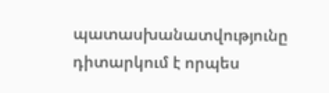պատասխանատվությունը դիտարկում է որպես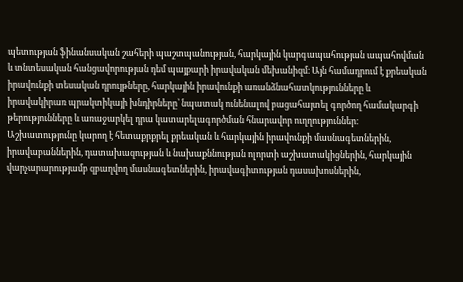պետության ֆինանսական շահերի պաշտպանության, հարկային կարգապահության ապահովման և տնտեսական հանցավորության դեմ պայքարի իրավական մեխանիզմ։ Այն համադրում է քրեական իրավունքի տեսական դրույթները, հարկային իրավունքի առանձնահատկությունները և իրավակիրառ պրակտիկայի խնդիրները՝ նպատակ ունենալով բացահայտել գործող համակարգի թերությունները և առաջարկել դրա կատարելագործման հնարավոր ուղղություններ։ Աշխատությունը կարող է հետաքրքրել քրեական և հարկային իրավունքի մասնագետներին, իրավաբաններին, դատախազության և նախաքննության ոլորտի աշխատակիցներին, հարկային վարչարարությամբ զբաղվող մասնագետներին, իրավագիտության դասախոսներին,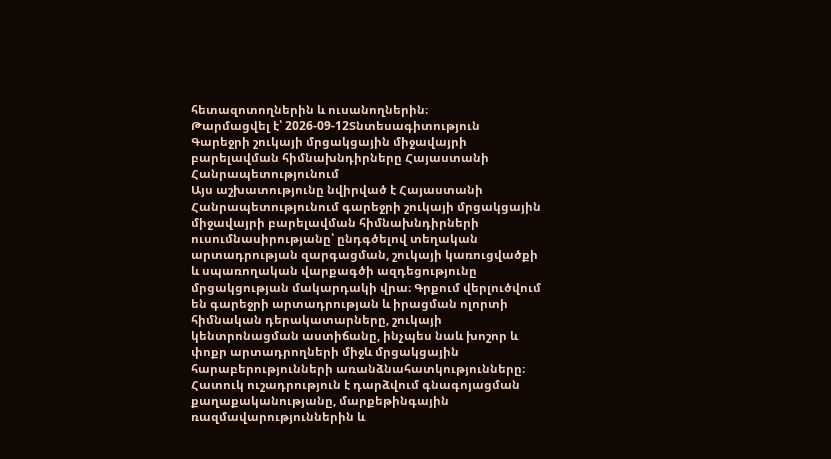հետազոտողներին և ուսանողներին։
Թարմացվել է՝ 2026-09-12Տնտեսագիտություն
Գարեջրի շուկայի մրցակցային միջավայրի բարելավման հիմնախնդիրները Հայաստանի Հանրապետությունում
Այս աշխատությունը նվիրված է Հայաստանի Հանրապետությունում գարեջրի շուկայի մրցակցային միջավայրի բարելավման հիմնախնդիրների ուսումնասիրությանը՝ ընդգծելով տեղական արտադրության զարգացման, շուկայի կառուցվածքի և սպառողական վարքագծի ազդեցությունը մրցակցության մակարդակի վրա։ Գրքում վերլուծվում են գարեջրի արտադրության և իրացման ոլորտի հիմնական դերակատարները, շուկայի կենտրոնացման աստիճանը, ինչպես նաև խոշոր և փոքր արտադրողների միջև մրցակցային հարաբերությունների առանձնահատկությունները։ Հատուկ ուշադրություն է դարձվում գնագոյացման քաղաքականությանը, մարքեթինգային ռազմավարություններին և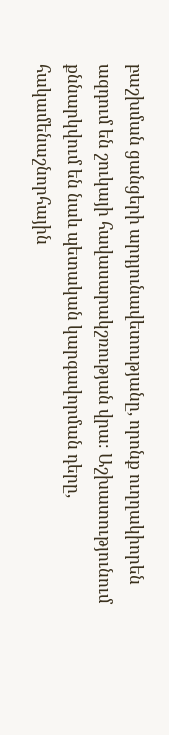բաշխման ցանցերի արդյունավետությանը, որոնք ուղղակիորեն ազդում են շուկայի հավասարակշռության վրա։ Աշխատությունում քննարկվում են նաև պետական կարգավորման դերը, հակամենաշնորհային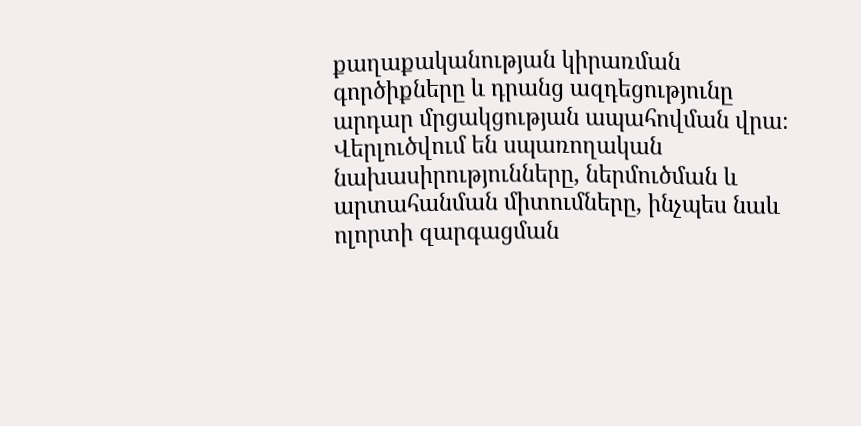քաղաքականության կիրառման գործիքները և դրանց ազդեցությունը արդար մրցակցության ապահովման վրա։ Վերլուծվում են սպառողական նախասիրությունները, ներմուծման և արտահանման միտումները, ինչպես նաև ոլորտի զարգացման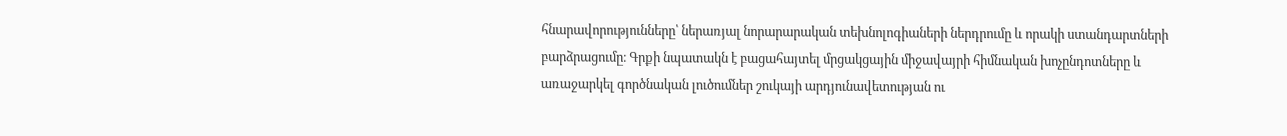հնարավորությունները՝ ներառյալ նորարարական տեխնոլոգիաների ներդրումը և որակի ստանդարտների բարձրացումը։ Գրքի նպատակն է բացահայտել մրցակցային միջավայրի հիմնական խոչընդոտները և առաջարկել գործնական լուծումներ շուկայի արդյունավետության ու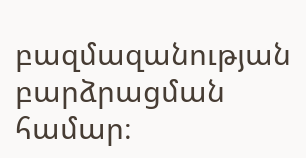բազմազանության բարձրացման համար։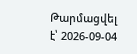Թարմացվել է՝ 2026-09-04